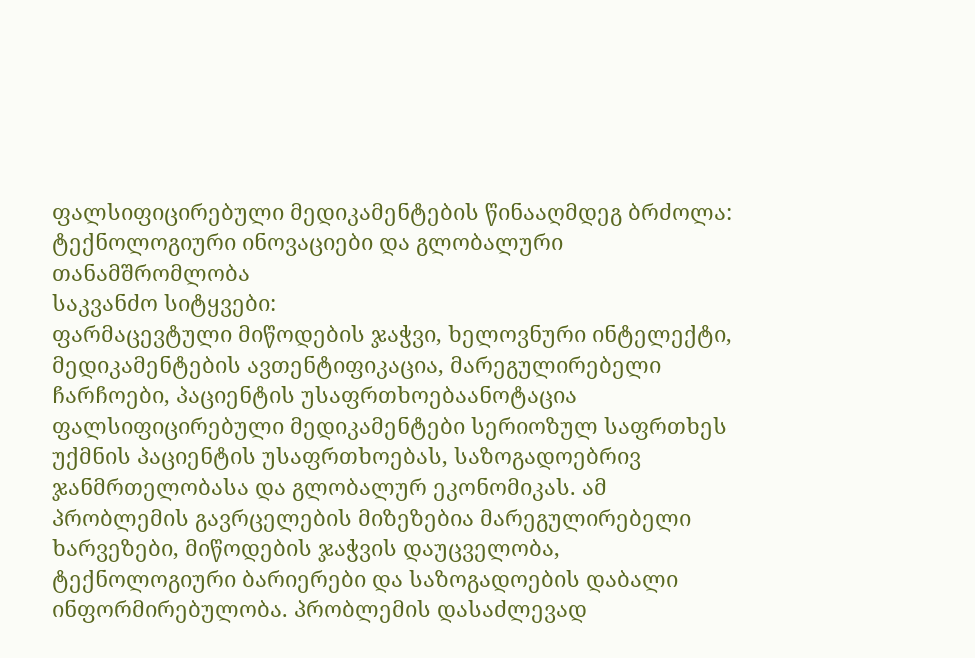ფალსიფიცირებული მედიკამენტების წინააღმდეგ ბრძოლა: ტექნოლოგიური ინოვაციები და გლობალური თანამშრომლობა
საკვანძო სიტყვები:
ფარმაცევტული მიწოდების ჯაჭვი, ხელოვნური ინტელექტი, მედიკამენტების ავთენტიფიკაცია, მარეგულირებელი ჩარჩოები, პაციენტის უსაფრთხოებაანოტაცია
ფალსიფიცირებული მედიკამენტები სერიოზულ საფრთხეს უქმნის პაციენტის უსაფრთხოებას, საზოგადოებრივ ჯანმრთელობასა და გლობალურ ეკონომიკას. ამ პრობლემის გავრცელების მიზეზებია მარეგულირებელი ხარვეზები, მიწოდების ჯაჭვის დაუცველობა, ტექნოლოგიური ბარიერები და საზოგადოების დაბალი ინფორმირებულობა. პრობლემის დასაძლევად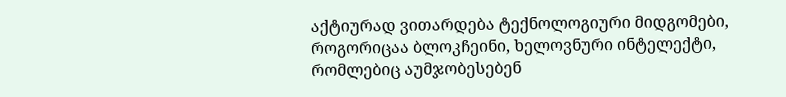აქტიურად ვითარდება ტექნოლოგიური მიდგომები, როგორიცაა ბლოკჩეინი, ხელოვნური ინტელექტი, რომლებიც აუმჯობესებენ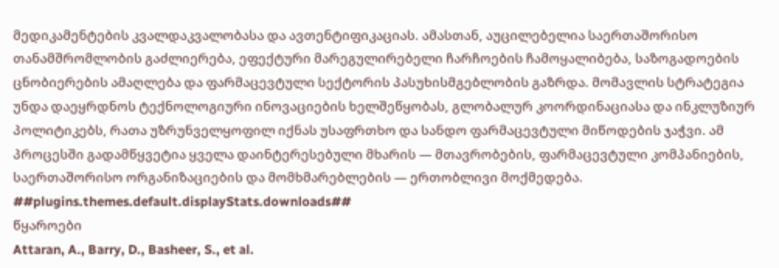მედიკამენტების კვალდაკვალობასა და ავთენტიფიკაციას. ამასთან, აუცილებელია საერთაშორისო თანამშრომლობის გაძლიერება, ეფექტური მარეგულირებელი ჩარჩოების ჩამოყალიბება, საზოგადოების ცნობიერების ამაღლება და ფარმაცევტული სექტორის პასუხისმგებლობის გაზრდა. მომავლის სტრატეგია უნდა დაეყრდნოს ტექნოლოგიური ინოვაციების ხელშეწყობას, გლობალურ კოორდინაციასა და ინკლუზიურ პოლიტიკებს, რათა უზრუნველყოფილ იქნას უსაფრთხო და სანდო ფარმაცევტული მიწოდების ჯაჭვი. ამ პროცესში გადამწყვეტია ყველა დაინტერესებული მხარის — მთავრობების, ფარმაცევტული კომპანიების, საერთაშორისო ორგანიზაციების და მომხმარებლების — ერთობლივი მოქმედება.
##plugins.themes.default.displayStats.downloads##
წყაროები
Attaran, A., Barry, D., Basheer, S., et al.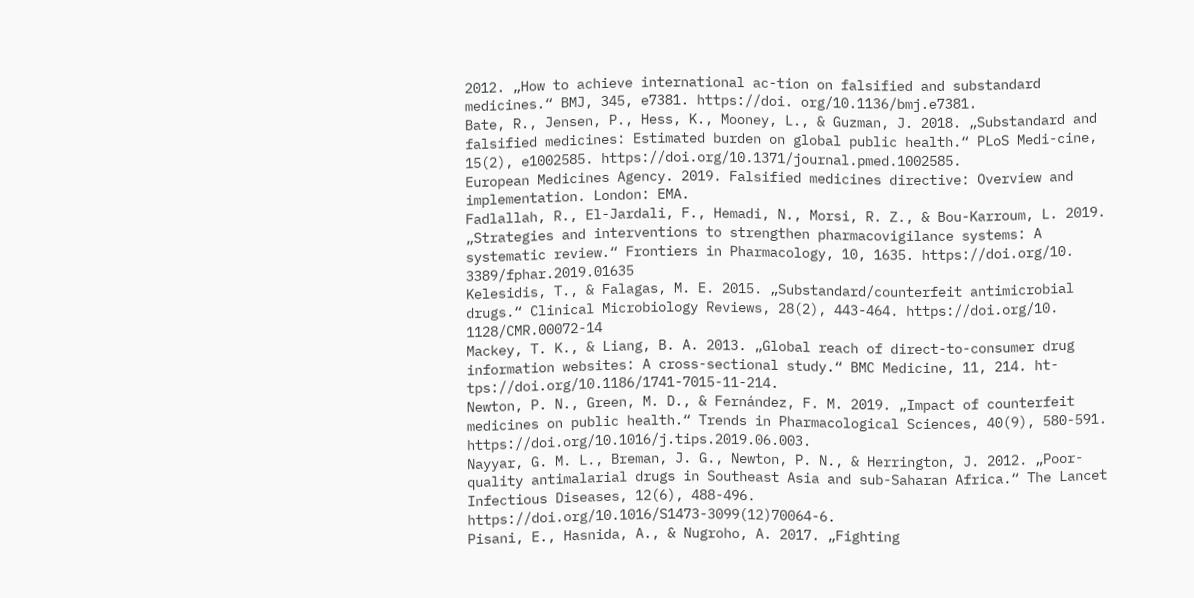2012. „How to achieve international ac-tion on falsified and substandard medicines.“ BMJ, 345, e7381. https://doi. org/10.1136/bmj.e7381.
Bate, R., Jensen, P., Hess, K., Mooney, L., & Guzman, J. 2018. „Substandard and falsified medicines: Estimated burden on global public health.“ PLoS Medi-cine, 15(2), e1002585. https://doi.org/10.1371/journal.pmed.1002585.
European Medicines Agency. 2019. Falsified medicines directive: Overview and implementation. London: EMA.
Fadlallah, R., El-Jardali, F., Hemadi, N., Morsi, R. Z., & Bou-Karroum, L. 2019. „Strategies and interventions to strengthen pharmacovigilance systems: A systematic review.“ Frontiers in Pharmacology, 10, 1635. https://doi.org/10. 3389/fphar.2019.01635
Kelesidis, T., & Falagas, M. E. 2015. „Substandard/counterfeit antimicrobial drugs.“ Clinical Microbiology Reviews, 28(2), 443-464. https://doi.org/10. 1128/CMR.00072-14
Mackey, T. K., & Liang, B. A. 2013. „Global reach of direct-to-consumer drug information websites: A cross-sectional study.“ BMC Medicine, 11, 214. ht-tps://doi.org/10.1186/1741-7015-11-214.
Newton, P. N., Green, M. D., & Fernández, F. M. 2019. „Impact of counterfeit medicines on public health.“ Trends in Pharmacological Sciences, 40(9), 580-591. https://doi.org/10.1016/j.tips.2019.06.003.
Nayyar, G. M. L., Breman, J. G., Newton, P. N., & Herrington, J. 2012. „Poor-quality antimalarial drugs in Southeast Asia and sub-Saharan Africa.“ The Lancet Infectious Diseases, 12(6), 488-496. https://doi.org/10.1016/S1473-3099(12)70064-6.
Pisani, E., Hasnida, A., & Nugroho, A. 2017. „Fighting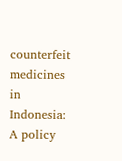counterfeit medicines in Indonesia: A policy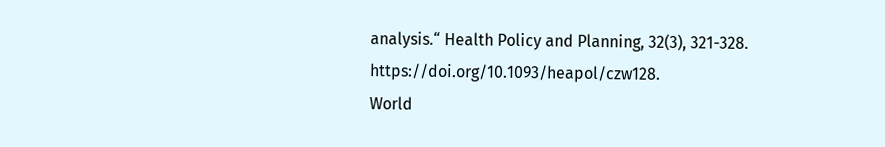analysis.“ Health Policy and Planning, 32(3), 321-328. https://doi.org/10.1093/heapol/czw128.
World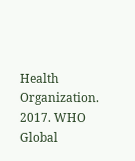Health Organization. 2017. WHO Global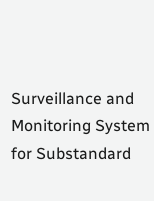Surveillance and Monitoring System for Substandard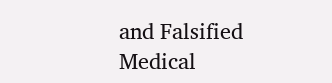and Falsified Medical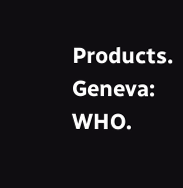Products. Geneva: WHO.